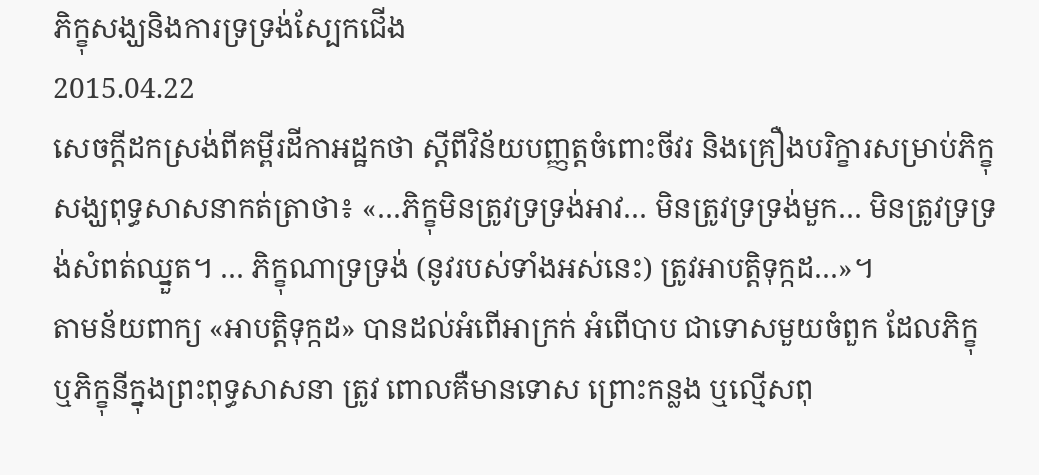ភិក្ខុសង្ឃនិងការទ្រទ្រង់ស្បែកជើង
2015.04.22
សេចក្ដីដកស្រង់ពីគម្ពីរដីកាអដ្ឋកថា ស្ដីពីវិន័យបញ្ញត្តចំពោះចីវរ និងគ្រឿងបរិក្ខារសម្រាប់ភិក្ខុសង្ឃពុទ្ធសាសនាកត់ត្រាថា៖ «…ភិក្ខុមិនត្រូវទ្រទ្រង់អាវ… មិនត្រូវទ្រទ្រង់មួក… មិនត្រូវទ្រទ្រង់សំពត់ឈ្នួត។ … ភិក្ខុណាទ្រទ្រង់ (នូវរបស់ទាំងអស់នេះ) ត្រូវអាបត្តិទុក្កដ…»។
តាមន័យពាក្យ «អាបត្តិទុក្កដ» បានដល់អំពើអាក្រក់ អំពើបាប ជាទោសមួយចំពួក ដែលភិក្ខុ ឬភិក្ខុនីក្នុងព្រះពុទ្ធសាសនា ត្រូវ ពោលគឺមានទោស ព្រោះកន្លង ឬល្មើសពុ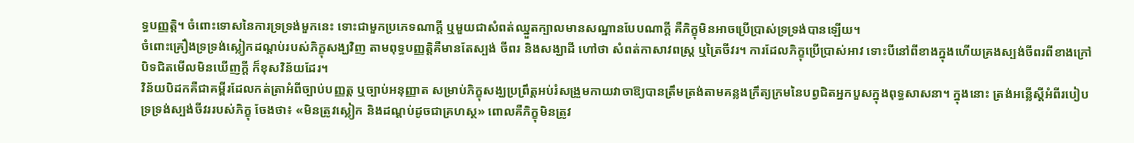ទ្ធបញ្ញត្តិ។ ចំពោះទោសនៃការទ្រទ្រង់មួកនេះ ទោះជាមួកប្រភេទណាក្តី ឬមួយជាសំពត់ឈ្នួតក្បាលមានសណ្ឋានបែបណាក្តី គឺភិក្ខុមិនអាចប្រើប្រាស់ទ្រទ្រង់បានឡើយ។
ចំពោះគ្រឿងទ្រទ្រង់ស្លៀកដណ្ដប់របស់ភិក្ខុសង្ឃវិញ តាមពុទ្ធបញ្ញត្តិគឺមានតែស្បង់ ចីពរ និងសង្ឃាដី ហៅថា សំពត់កាសាវពស្ត្រ ឬត្រៃចីវរ។ ការដែលភិក្ខុប្រើប្រាស់អាវ ទោះបីនៅពីខាងក្នុងហើយគ្រងស្បង់ចីពរពីខាងក្រៅបិទជិតមើលមិនឃើញក្តី ក៏ខុសវិន័យដែរ។
វិន័យបិដកគឺជាគម្ពីរដែលកត់ត្រាអំពីច្បាប់បញ្ញត្ត ឬច្បាប់អនុញ្ញាត សម្រាប់ភិក្ខុសង្ឃប្រព្រឹត្តអប់រំសង្រួមកាយវាចាឱ្យបានត្រឹមត្រង់តាមគន្លងក្រឹត្យក្រមនៃបព្វជិតអ្នកបួសក្នុងពុទ្ធសាសនា។ ក្នុងនោះ ត្រង់អន្លើស្តីអំពីរបៀបទ្រទ្រង់ស្បង់ចីវររបស់ភិក្ខុ ចែងថា៖ «មិនត្រូវស្លៀក និងដណ្ដប់ដូចជាគ្រហស្ថ» ពោលគឺភិក្ខុមិនត្រូវ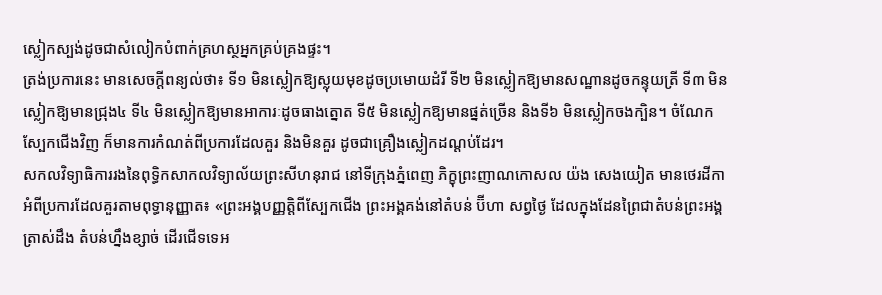ស្លៀកស្បង់ដូចជាសំលៀកបំពាក់គ្រហស្ថអ្នកគ្រប់គ្រងផ្ទះ។
ត្រង់ប្រការនេះ មានសេចក្ដីពន្យល់ថា៖ ទី១ មិនស្លៀកឱ្យស្លុយមុខដូចប្រមោយដំរី ទី២ មិនស្លៀកឱ្យមានសណ្ឋានដូចកន្ទុយត្រី ទី៣ មិនស្លៀកឱ្យមានជ្រុង៤ ទី៤ មិនស្លៀកឱ្យមានអាការៈដូចធាងត្នោត ទី៥ មិនស្លៀកឱ្យមានផ្នត់ច្រើន និងទី៦ មិនស្លៀកចងក្បិន។ ចំណែកស្បែកជើងវិញ ក៏មានការកំណត់ពីប្រការដែលគួរ និងមិនគួរ ដូចជាគ្រឿងស្លៀកដណ្ដប់ដែរ។
សកលវិទ្យាធិការរងនៃពុទ្ធិកសាកលវិទ្យាល័យព្រះសីហនុរាជ នៅទីក្រុងភ្នំពេញ ភិក្ខុព្រះញាណកោសល យ៉ង សេងយៀត មានថេរដីកាអំពីប្រការដែលគួរតាមពុទ្ធានុញ្ញាត៖ «ព្រះអង្គបញ្ញត្តិពីស្បែកជើង ព្រះអង្គគង់នៅតំបន់ ប៊ីហា សព្វថ្ងៃ ដែលក្នុងដែនព្រៃជាតំបន់ព្រះអង្គត្រាស់ដឹង តំបន់ហ្នឹងខ្សាច់ ដើរជើទទេអ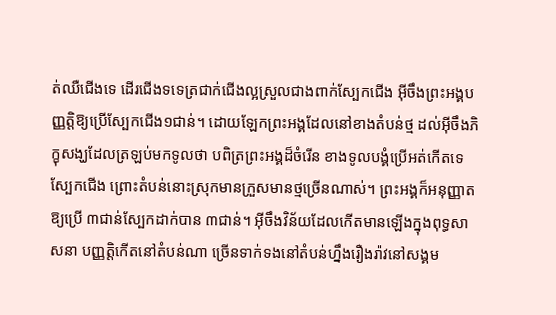ត់ឈឺជើងទេ ដើរជើងទទេត្រជាក់ជើងល្អស្រួលជាងពាក់ស្បែកជើង អ៊ីចឹងព្រះអង្គបញ្ញត្តិឱ្យប្រើស្បែកជើង១ជាន់។ ដោយឡែកព្រះអង្គដែលនៅខាងតំបន់ថ្ម ដល់អ៊ីចឹងភិក្ខុសង្ឃដែលត្រឡប់មកទូលថា បពិត្រព្រះអង្គដ៏ចំរើន ខាងទូលបង្គំប្រើអត់កើតទេស្បែកជើង ព្រោះតំបន់នោះស្រុកមានក្រួសមានថ្មច្រើនណាស់។ ព្រះអង្គក៏អនុញ្ញាតឱ្យប្រើ ៣ជាន់ស្បែកដាក់បាន ៣ជាន់។ អ៊ីចឹងវិន័យដែលកើតមានឡើងក្នុងពុទ្ធសាសនា បញ្ញត្តិកើតនៅតំបន់ណា ច្រើនទាក់ទងនៅតំបន់ហ្នឹងរឿងរ៉ាវនៅសង្គម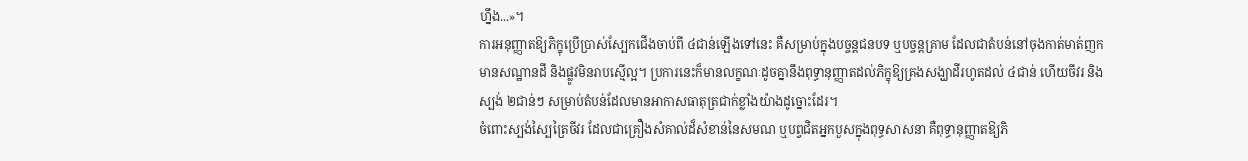ហ្នឹង...»។
ការអនុញ្ញាតឱ្យភិក្ខុប្រើប្រាស់ស្បែកជើងចាប់ពី ៤ជាន់ឡើងទៅនេះ គឺសម្រាប់ក្នុងបច្ចន្តជនបទ ឬបច្ចន្តគ្រាម ដែលជាតំបន់នៅចុងកាត់មាត់ញក មានសណ្ឋានដី និងផ្លូវមិនរាបស្មើល្អ។ ប្រការនេះក៏មានលក្ខណៈដូចគ្នានឹងពុទ្ធានុញ្ញាតដល់ភិក្ខុឱ្យគ្រងសង្ឃាដីរហូតដល់ ៤ជាន់ ហើយចីវរ និងស្បង់ ២ជាន់ៗ សម្រាប់តំបន់ដែលមានអាកាសធាតុត្រជាក់ខ្លាំងយ៉ាងដូច្នោះដែរ។
ចំពោះស្បង់ស្បៃត្រៃចីវរ ដែលជាគ្រឿងសំគាល់ដ៏សំខាន់នៃសមណ ឬបព្វជិតអ្នកបួសក្នុងពុទ្ធសាសនា គឺពុទ្ធានុញ្ញាតឱ្យភិ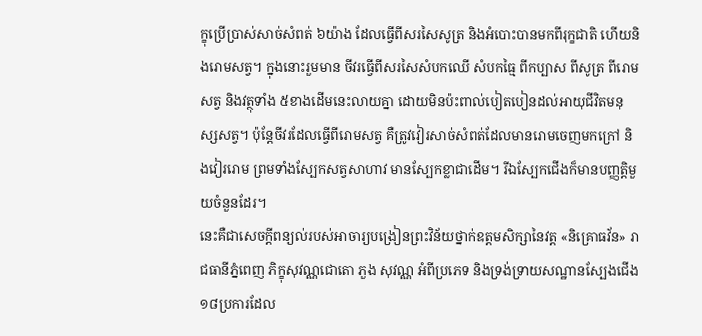ក្ខុប្រើប្រាស់សាច់សំពត់ ៦យ៉ាង ដែលធ្វើពីសរសៃសូត្រ និងអំបោះបានមកពីរុក្ខជាតិ ហើយនិងរោមសត្វ។ ក្នុងនោះរួមមាន ចីវរធ្វើពីសរសៃសំបកឈើ សំបកធ្មៃ ពីកប្បាស ពីសូត្រ ពីរោមសត្វ និងវត្ថុទាំង ៥ខាងដើមនេះលាយគ្នា ដោយមិនប៉ះពាល់បៀតបៀនដល់អាយុជីវិតមនុស្សសត្វ។ ប៉ុន្តែចីវរដែលធ្វើពីរោមសត្វ គឺត្រូវវៀរសាច់សំពត់ដែលមានរោមចេញមកក្រៅ និងវៀររោម ព្រមទាំងស្បែកសត្វសាហាវ មានស្បែកខ្លាជាដើម។ រីឯស្បែកជើងក៏មានបញ្ញត្តិមួយចំនួនដែរ។
នេះគឺជាសេចក្ដីពន្យល់របស់អាចារ្យបង្រៀនព្រះវិន័យថ្នាក់ឧត្ដមសិក្សានៃវត្ត «និគ្រោធវ័ន» រាជធានីភ្នំពេញ ភិក្ខុសុវណ្ណជោតោ ភួង សុវណ្ណ អំពីប្រភេទ និងទ្រង់ទ្រាយសណ្ឋានស្បែងជើង ១៨ប្រការដែល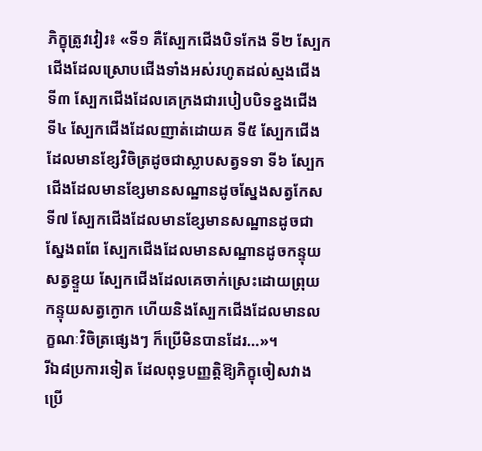ភិក្ខុត្រូវវៀរ៖ «ទី១ គឺស្បែកជើងបិទកែង ទី២ ស្បែកជើងដែលស្រោបជើងទាំងអស់រហូតដល់ស្មងជើង ទី៣ ស្បែកជើងដែលគេក្រងជារបៀបបិទខ្នងជើង ទី៤ ស្បែកជើងដែលញាត់ដោយគ ទី៥ ស្បែកជើងដែលមានខ្សែវិចិត្រដូចជាស្លាបសត្វទទា ទី៦ ស្បែកជើងដែលមានខ្សែមានសណ្ឋានដូចស្នែងសត្វកែស ទី៧ ស្បែកជើងដែលមានខ្សែមានសណ្ឋានដូចជាស្នែងពពែ ស្បែកជើងដែលមានសណ្ឋានដូចកន្ទុយសត្វខ្ទួយ ស្បែកជើងដែលគេចាក់ស្រេះដោយព្រុយកន្ទុយសត្វក្ងោក ហើយនិងស្បែកជើងដែលមានលក្ខណៈវិចិត្រផ្សេងៗ ក៏ប្រើមិនបានដែរ…»។
រីឯ៨ប្រការទៀត ដែលពុទ្ធបញ្ញត្តិឱ្យភិក្ខុចៀសវាងប្រើ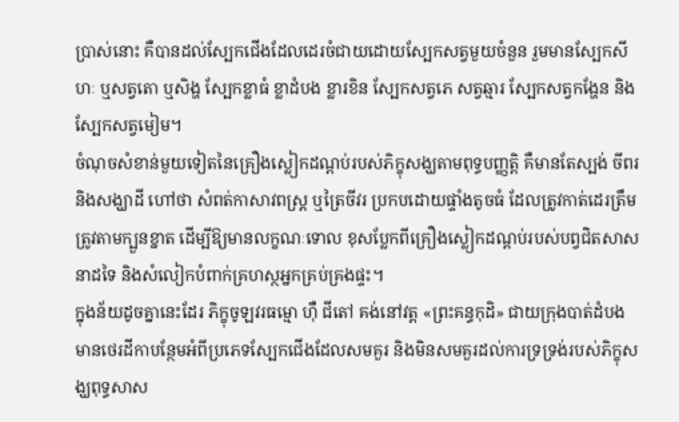ប្រាស់នោះ គឺបានដល់ស្បែកជើងដែលដេរចំជាយដោយស្បែកសត្វមួយចំនួន រួមមានស្បែកសីហៈ ឬសត្វតោ ឬសិង្ហ ស្បែកខ្លាធំ ខ្លាដំបង ខ្លារខិន ស្បែកសត្វភេ សត្វឆ្មារ ស្បែកសត្វកង្ហែន និងស្បែកសត្វមៀម។
ចំណុចសំខាន់មួយទៀតនៃគ្រឿងស្លៀកដណ្ដប់របស់ភិក្ខុសង្ឃតាមពុទ្ធបញ្ញត្តិ គឺមានតែស្បង់ ចីពរ និងសង្ឃាដី ហៅថា សំពត់កាសាវពស្ត្រ ឬត្រៃចីវរ ប្រកបដោយផ្ទាំងតូចធំ ដែលត្រូវកាត់ដេរត្រឹមត្រូវតាមក្បួនខ្នាត ដើម្បីឱ្យមានលក្ខណៈទោល ខុសប្លែកពីគ្រឿងស្លៀកដណ្ដប់របស់បព្វជិតសាសនាដទៃ និងសំលៀកបំពាក់គ្រហស្ថអ្នកគ្រប់គ្រងផ្ទះ។
ក្នុងន័យដូចគ្នានេះដែរ ភិក្ខុចូឡវរធម្មោ ហ៊ឺ ជីតៅ គង់នៅវត្ត «ព្រះគន្ធកុដិ» ជាយក្រុងបាត់ដំបង មានថេរដីកាបន្ថែមអំពីប្រភេទស្បែកជើងដែលសមគួរ និងមិនសមគួរដល់ការទ្រទ្រង់របស់ភិក្ខុសង្ឃពុទ្ធសាស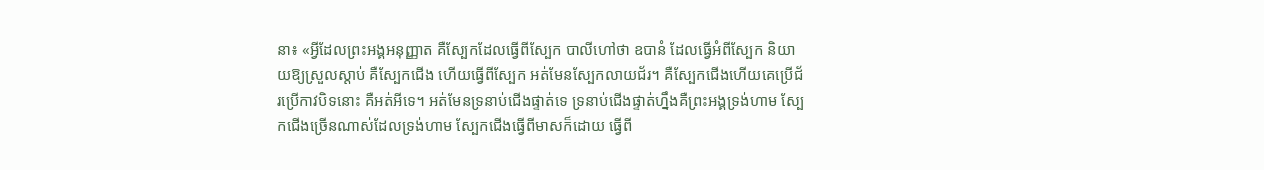នា៖ «អ្វីដែលព្រះអង្គអនុញ្ញាត គឺស្បែកដែលធ្វើពីស្បែក បាលីហៅថា ឧបានំ ដែលធ្វើអំពីស្បែក និយាយឱ្យស្រួលស្ដាប់ គឺស្បែកជើង ហើយធ្វើពីស្បែក អត់មែនស្បែកលាយជ័រ។ គឺស្បែកជើងហើយគេប្រើជ័រប្រើកាវបិទនោះ គឺអត់អីទេ។ អត់មែនទ្រនាប់ជើងផ្ទាត់ទេ ទ្រនាប់ជើងផ្ទាត់ហ្នឹងគឺព្រះអង្គទ្រង់ហាម ស្បែកជើងច្រើនណាស់ដែលទ្រង់ហាម ស្បែកជើងធ្វើពីមាសក៏ដោយ ធ្វើពី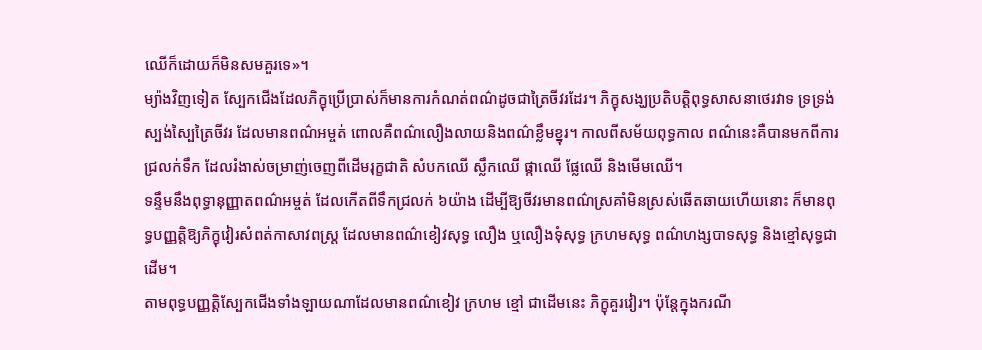ឈើក៏ដោយក៏មិនសមគួរទេ»។
ម្យ៉ាងវិញទៀត ស្បែកជើងដែលភិក្ខុប្រើប្រាស់ក៏មានការកំណត់ពណ៌ដូចជាត្រៃចីវរដែរ។ ភិក្ខុសង្ឃប្រតិបត្តិពុទ្ធសាសនាថេរវាទ ទ្រទ្រង់ស្បង់ស្បៃត្រៃចីវរ ដែលមានពណ៌អម្ចត់ ពោលគឺពណ៌លឿងលាយនិងពណ៌ខ្លឹមខ្នុរ។ កាលពីសម័យពុទ្ធកាល ពណ៌នេះគឺបានមកពីការជ្រលក់ទឹក ដែលរំងាស់ចម្រាញ់ចេញពីដើមរុក្ខជាតិ សំបកឈើ ស្លឹកឈើ ផ្កាឈើ ផ្លែឈើ និងមើមឈើ។
ទន្ទឹមនឹងពុទ្ធានុញ្ញាតពណ៌អម្ចត់ ដែលកើតពីទឹកជ្រលក់ ៦យ៉ាង ដើម្បីឱ្យចីវរមានពណ៌ស្រគាំមិនស្រស់ឆើតឆាយហើយនោះ ក៏មានពុទ្ធបញ្ញត្តិឱ្យភិក្ខុវៀរសំពត់កាសាវពស្ត្រ ដែលមានពណ៌ខៀវសុទ្ធ លឿង ឬលឿងទុំសុទ្ធ ក្រហមសុទ្ធ ពណ៌ហង្សបាទសុទ្ធ និងខ្មៅសុទ្ធជាដើម។
តាមពុទ្ធបញ្ញត្តិស្បែកជើងទាំងឡាយណាដែលមានពណ៌ខៀវ ក្រហម ខ្មៅ ជាដើមនេះ ភិក្ខុគួរវៀរ។ ប៉ុន្តែក្នុងករណី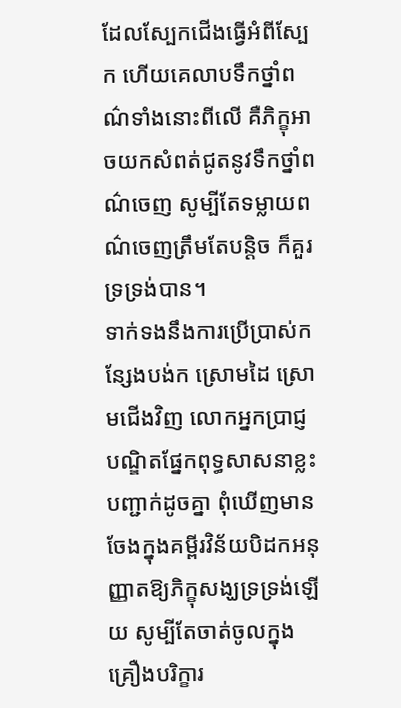ដែលស្បែកជើងធ្វើអំពីស្បែក ហើយគេលាបទឹកថ្នាំពណ៌ទាំងនោះពីលើ គឺភិក្ខុអាចយកសំពត់ជូតនូវទឹកថ្នាំពណ៌ចេញ សូម្បីតែទម្លាយពណ៌ចេញត្រឹមតែបន្តិច ក៏គួរទ្រទ្រង់បាន។
ទាក់ទងនឹងការប្រើប្រាស់កន្សែងបង់ក ស្រោមដៃ ស្រោមជើងវិញ លោកអ្នកប្រាជ្ញបណ្ឌិតផ្នែកពុទ្ធសាសនាខ្លះ បញ្ជាក់ដូចគ្នា ពុំឃើញមានចែងក្នុងគម្ពីរវិន័យបិដកអនុញ្ញាតឱ្យភិក្ខុសង្ឃទ្រទ្រង់ឡើយ សូម្បីតែចាត់ចូលក្នុងគ្រឿងបរិក្ខារ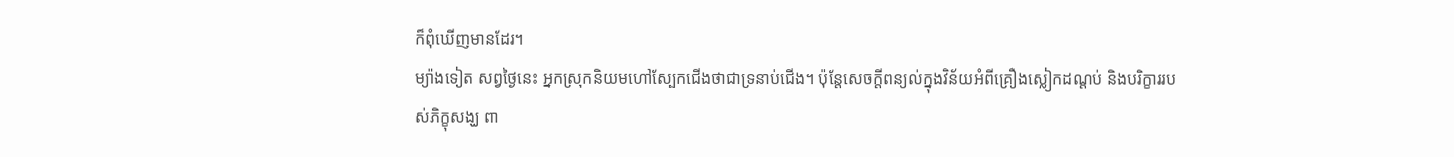ក៏ពុំឃើញមានដែរ។
ម្យ៉ាងទៀត សព្វថ្ងៃនេះ អ្នកស្រុកនិយមហៅស្បែកជើងថាជាទ្រនាប់ជើង។ ប៉ុន្តែសេចក្ដីពន្យល់ក្នុងវិន័យអំពីគ្រឿងស្លៀកដណ្ដប់ និងបរិក្ខាររបស់ភិក្ខុសង្ឃ ពា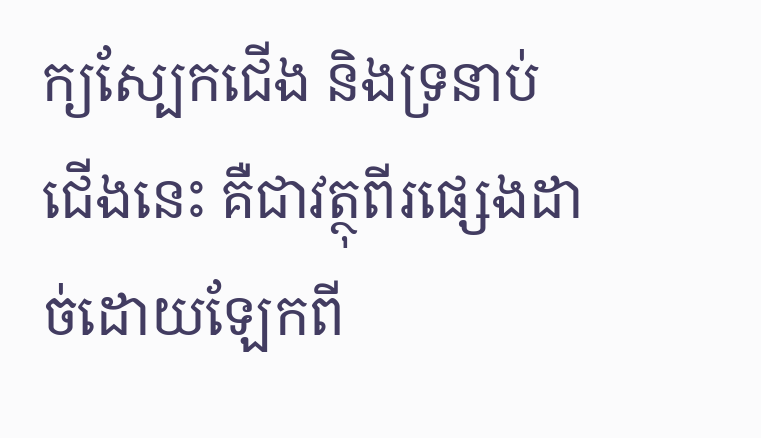ក្យស្បែកជើង និងទ្រនាប់ជើងនេះ គឺជាវត្ថុពីរផ្សេងដាច់ដោយឡែកពី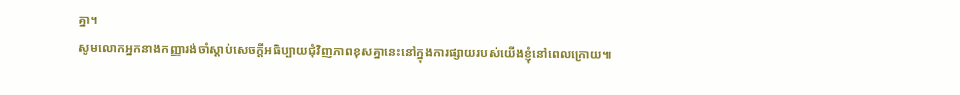គ្នា។
សូមលោកអ្នកនាងកញ្ញារង់ចាំស្ដាប់សេចក្ដីអធិប្បាយជុំវិញភាពខុសគ្នានេះនៅក្នុងការផ្សាយរបស់យើងខ្ញុំនៅពេលក្រោយ៕